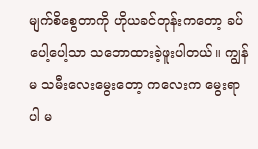မျက်စိစွေတာကို ဟိုယခင်တုန်းကတော့ ခပ်ပေါ့ပေါ့သာ သဘောထားခဲ့ဖူးပါတယ်။ ကျွန်မ သမီးလေးမွေးတော့ ကလေးက မွေးရာပါ မ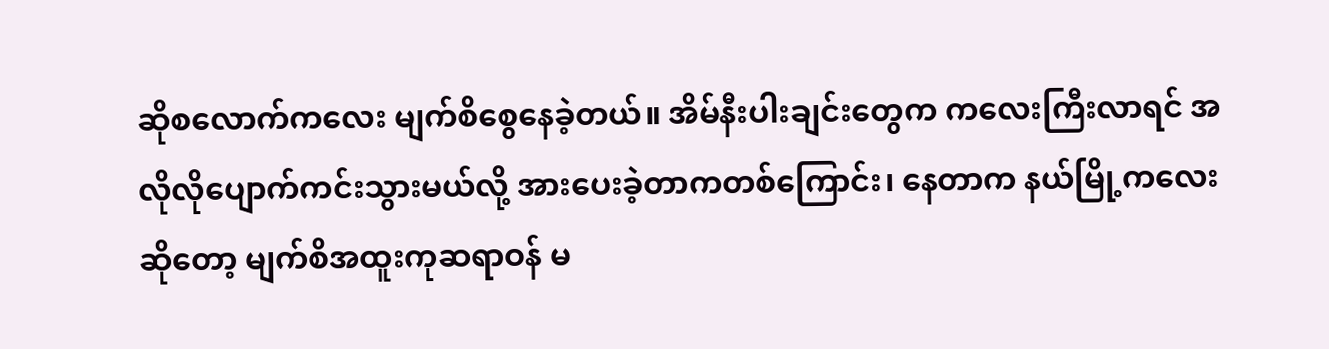ဆိုစလောက်ကလေး မျက်စိစွေနေခဲ့တယ်။ အိမ်နီးပါးချင်းတွေက ကလေးကြီးလာရင် အလိုလိုပျောက်ကင်းသွားမယ်လို့ အားပေးခဲ့တာကတစ်ကြောင်း၊ နေတာက နယ်မြို့ကလေးဆိုတော့ မျက်စိအထူးကုဆရာဝန် မ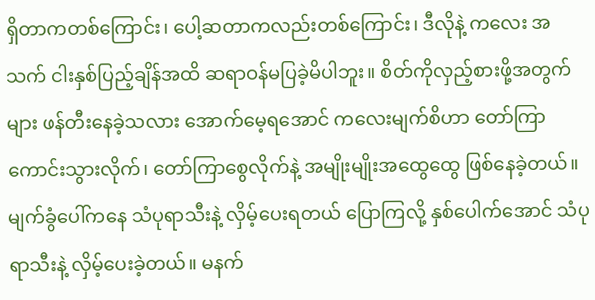ရှိတာကတစ်ကြောင်း၊ ပေါ့ဆတာကလည်းတစ်ကြောင်း၊ ဒီလိုနဲ့ ကလေး အသက် ငါးနှစ်ပြည့်ချိန်အထိ ဆရာဝန်မပြခဲ့မိပါဘူး။ စိတ်ကိုလှည့်စားဖို့အတွက်များ ဖန်တီးနေခဲ့သလား အောက်မေ့ရအောင် ကလေးမျက်စိဟာ တော်ကြာကောင်းသွားလိုက်၊ တော်ကြာစွေလိုက်နဲ့ အမျိုးမျိုးအထွေထွေ ဖြစ်နေခဲ့တယ်။ မျက်ခွံပေါ်ကနေ သံပုရာသီးနဲ့ လှိမ့်ပေးရတယ် ပြောကြလို့ နှစ်ပေါက်အောင် သံပုရာသီးနဲ့ လှိမ့်ပေးခဲ့တယ်။ မနက်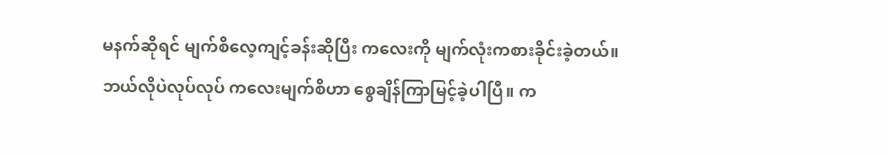မနက်ဆိုရင် မျက်စိလေ့ကျင့်ခန်းဆိုပြီး ကလေးကို မျက်လုံးကစားခိုင်းခဲ့တယ်။ ဘယ်လိုပဲလုပ်လုပ် ကလေးမျက်စိဟာ စွေချိန်ကြာမြင့်ခဲ့ပါပြီ။ က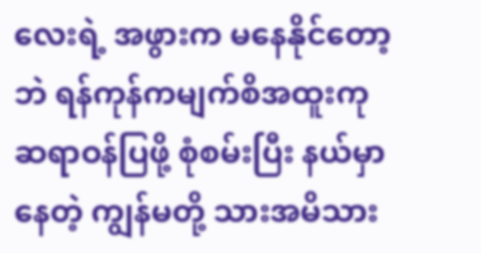လေးရဲ့ အဖွားက မနေနိုင်တော့ဘဲ ရန်ကုန်ကမျက်စိအထူးကုဆရာဝန်ပြဖို့ စုံစမ်းပြီး နယ်မှာနေတဲ့ ကျွန်မတို့ သားအမိသား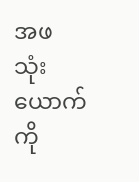အဖ သုံးယောက်ကို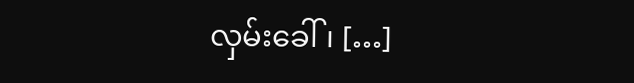လှမ်းခေါ်၊ […]